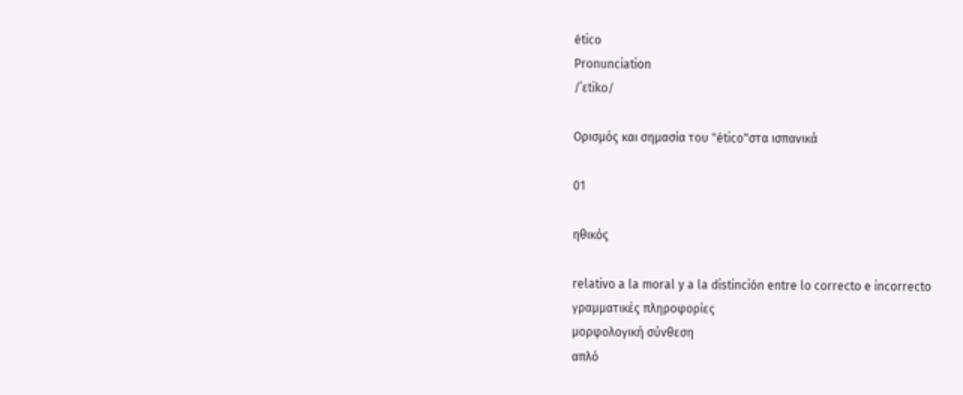ético
Pronunciation
/ˈɛtiko/

Ορισμός και σημασία του "ético"στα ισπανικά

01

ηθικός

relativo a la moral y a la distinción entre lo correcto e incorrecto
γραμματικές πληροφορίες
μορφολογική σύνθεση
απλό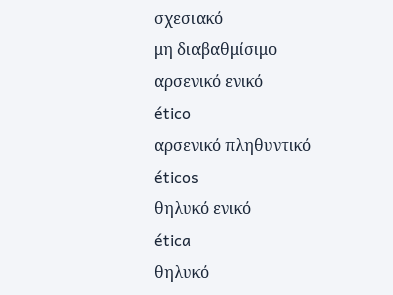σχεσιακό
μη διαβαθμίσιμο
αρσενικό ενικό
ético
αρσενικό πληθυντικό
éticos
θηλυκό ενικό
ética
θηλυκό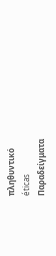πληθυντικό
éticas
Παραδείγματα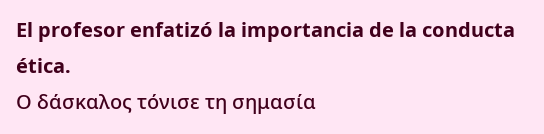El profesor enfatizó la importancia de la conducta ética.
Ο δάσκαλος τόνισε τη σημασία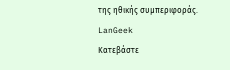της ηθικής συμπεριφοράς.
LanGeek
Κατεβάστε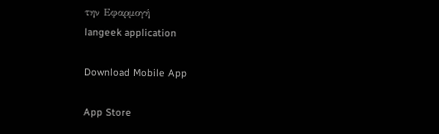την Εφαρμογή
langeek application

Download Mobile App

App Store